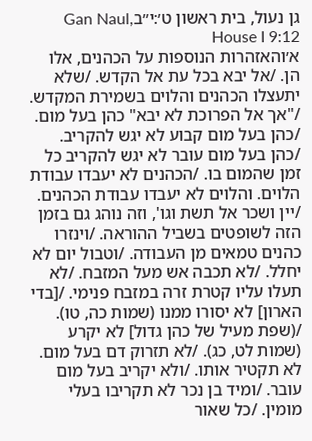גן נעול, בית ראשון ט׳:י״בGan Naul, House I 9:12
א׳והאזהרות הנוספות על הכהנים, אלו הן. /אל יבא בכל עת אל הקדש. /שלא יתעצלו הכהנים והלוים בשמירת המקדש. /"אך אל הפרוכת לא יבא" כהן בעל מום. /כהן בעל מום קבוע לא יגש להקריב. /כהן בעל מום עובר לא יגש להקריב כל זמן שהמום בו. /הכהנים לא יעבדו עבודת הלוים. והלוים לא יעבדו עבודת הכהנים. /יין ושכר אל תשת וגו', וזה נוהג גם בזמן הזה לשופטים בשביל ההוראה. /וינזרו כהנים טמאים מן העבודה. /וטבול יום לא יחלל. /לא תכבה אש מעל המזבח. /לא תעלו עליו קטרת זרה במזבח פנימי. /[בדי הארון] לא יסורו ממנו (שמות כה, טו). /(שפת מעיל של כהן גדול] לא יקרע (שמות לט, כג). /לא תזרוק דם בעל מום. לא תקטיר אותו. /ולא יקריב בעל מום עובר. /ומיד בן נכר לא תקריבו בעלי מומין. /כל שאור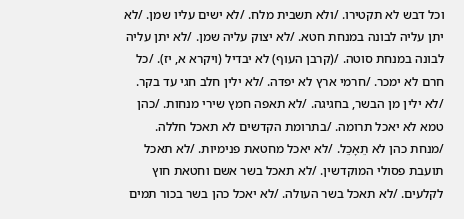וכל דבש לא תקטירו. /ולא תשבית מלח. /לא ישים עליו שמן. /לא יתן עליה לבונה במנחת חטא. /לא יצוק עליה שמן. /לא יתן עליה לבונה במנחת סוטה. /(קרבן העוף) לא יבדיל (ויקרא א, יז). /כל חרם לא ימכר. /חרמי ארץ לא יפדה. /לא ילין חלב חגי עד בקר. /לא ילין מן הבשר, בחגיגה. /לא תאפה חמץ שירי מנחות. /כהן טמא לא יאכל תרומה. /בתרומת הקדשים לא תאכל חללה. /מנחת כהן לא תֵאָכֵל. /לא יאכל מחטאת פנימיות. /לא תאכל תועבת פסולי המוקדשין. /לא תאכל בשר אשם וחטאת חוץ לקלעים. /לא תאכל בשר העולה. /לא יאכל כהן בשר בכור תמים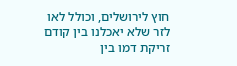חוץ לירושלים, וכולל לאו לזר שלא יאכלנו בין קודם זריקת דמו בין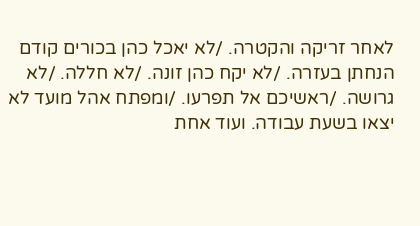לאחר זריקה והקטרה. /לא יאכל כהן בכורים קודם הנחתן בעזרה. /לא יקח כהן זונה. /לא חללה. /לא גרושה. /ראשיכם אל תפרעו. /ומפתח אהל מועד לא יצאו בשעת עבודה. ועוד אחת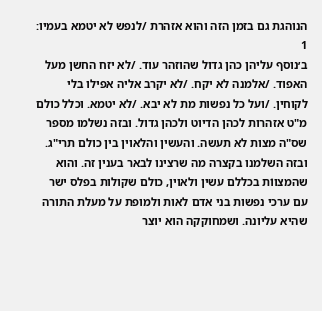הנוהגת גם בזמן הזה והוא אזהרת /לנפש לא יטמא בעמיו:
1
ב׳נוסף עליהן כהן גדול שהוזהר עוד. /לא יזח החשן מעל האפוד. /אלמנה לא יקח. /לא יקרב אליה אפילו בלי לקוחין. /ועל כל נפשות מת לא יבא. /לא יטמא. וכלל כולם מ"ט אזהרות לכהן הדיוט ולכהן גדול. ובזה נשלמו מספר שס"ה מצות לא תעשה. והעשין והלאוין בין כולם תרי"ג. ובזה השלמנו בקצרה מה שרצינו לבאר בענין זה. והוא שהמצווֹת בכללם עשין ולאוין, כולם שקולות בפלס ישר עם ערכי נפשות בני אדם לאות ולמופת על מעלת התורה שהיא עליונה. ושמחוקקה הוא יוצר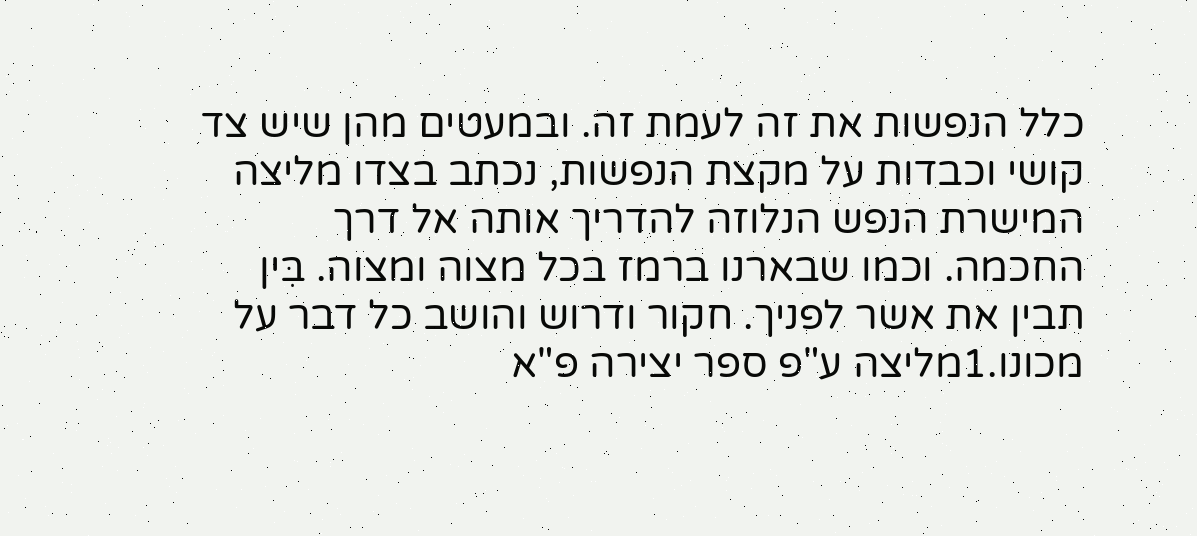כלל הנפשות את זה לעמת זה. ובמעטים מהן שיש צד קושי וכבדות על מקצת הנפשות, נכתב בצדו מליצה המישרת הנפש הנלוזה להדריך אותה אל דרך החכמה. וכמו שבארנו ברמז בכל מצוה ומצוה. בִּין תבין את אשר לפניך. חקור ודרוש והושב כל דבר על מכונו.1מליצה ע"פ ספר יצירה פ"א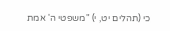כי (תהלים יט, י) "משפטי ה' אמת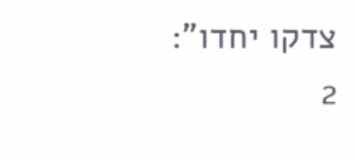צדקו יחדו":
2